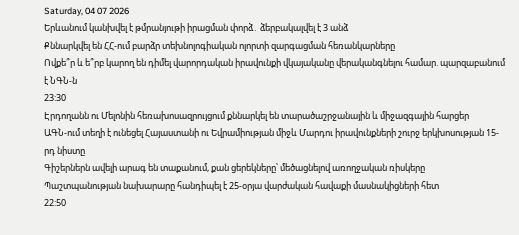Saturday, 04 07 2026
Երևանում կանխվել է թմրանյութի իրացման փորձ․ ձերբակալվել է 3 անձ
Քննարկվել են ՀՀ-ում բարձր տեխնոլոգիական ոլորտի զարգացման հեռանկարները
Ովքե՞ր և ե՞րբ կարող են դիմել վարորդական իրավունքի վկայականը վերականգնելու համար. պարզաբանում է ՆԳՆ-ն
23:30
Էրդողանն ու Մելոնին հեռախոսազրույցում քննարկել են տարածաշրջանային և միջազգային հարցեր
ԱԳՆ-ում տեղի է ունեցել Հայաստանի ու Եվրամիության միջև Մարդու իրավունքների շուրջ երկխոսության 15-րդ նիստը
Գիշերներն ավելի արագ են տաքանում, քան ցերեկները՝ մեծացնելով առողջական ռիսկերը
Պաշտպանության նախարարը հանդիպել է 25-օրյա վարժական հավաքի մասնակիցների հետ
22:50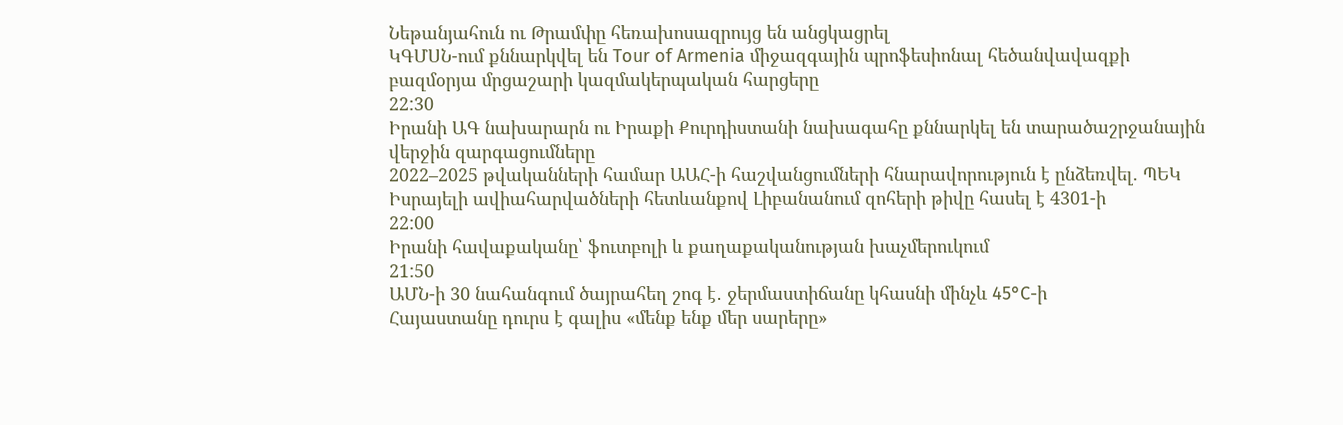Նեթանյահուն ու Թրամփը հեռախոսազրույց են անցկացրել
ԿԳՄՍՆ-ում քննարկվել են Tour of Armenia միջազգային պրոֆեսիոնալ հեծանվավազքի բազմօրյա մրցաշարի կազմակերպական հարցերը
22:30
Իրանի ԱԳ նախարարն ու Իրաքի Քուրդիստանի նախագահը քննարկել են տարածաշրջանային վերջին զարգացումները
2022–2025 թվականների համար ԱԱՀ-ի հաշվանցումների հնարավորություն է ընձեռվել. ՊԵԿ
Իսրայելի ավիահարվածների հետևանքով Լիբանանում զոհերի թիվը հասել է 4301-ի
22:00
Իրանի հավաքականը՝ ֆուտբոլի և քաղաքականության խաչմերուկում
21:50
ԱՄՆ-ի 30 նահանգում ծայրահեղ շոգ է․ ջերմաստիճանը կհասնի մինչև 45°C-ի
Հայաստանը դուրս է գալիս «մենք ենք մեր սարերը»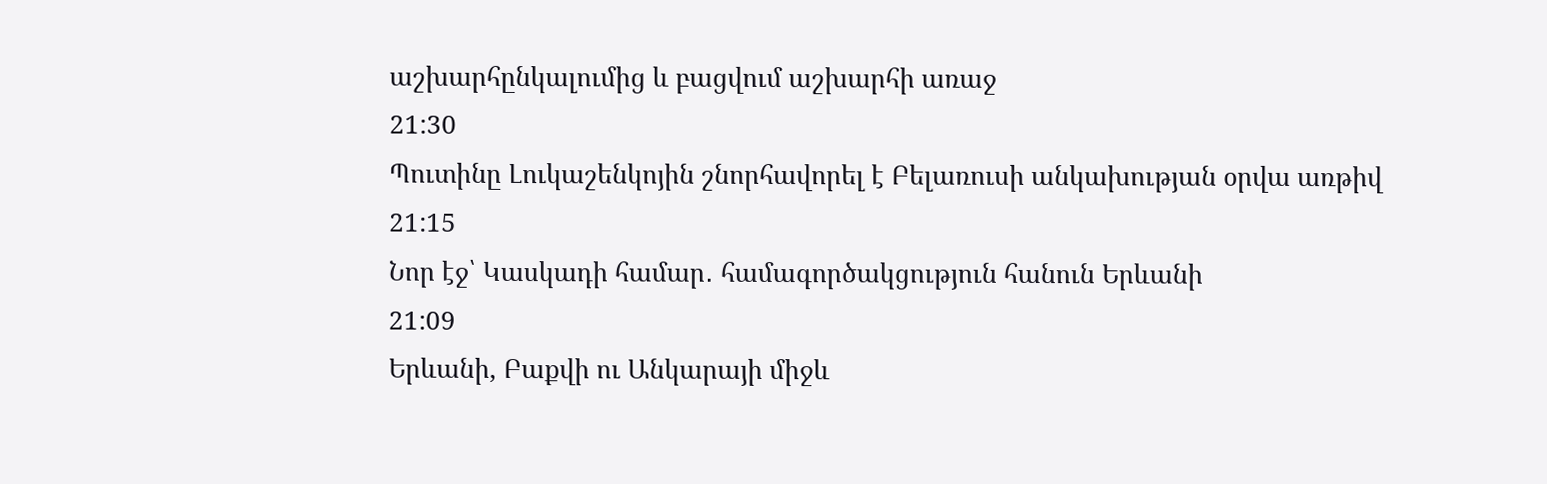աշխարհընկալումից և բացվում աշխարհի առաջ
21:30
Պուտինը Լուկաշենկոյին շնորհավորել է Բելառուսի անկախության օրվա առթիվ
21:15
Նոր էջ՝ Կասկադի համար․ համագործակցություն հանուն Երևանի
21:09
Երևանի, Բաքվի ու Անկարայի միջև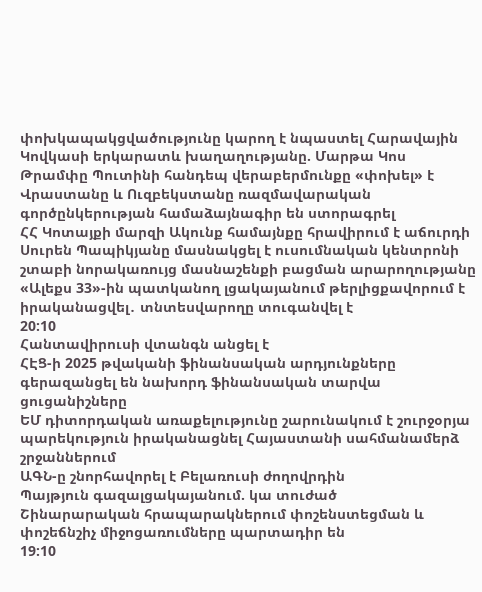փոխկապակցվածությունը կարող է նպաստել Հարավային Կովկասի երկարատև խաղաղությանը. Մարթա Կոս
Թրամփը Պուտինի հանդեպ վերաբերմունքը «փոխել» է
Վրաստանը և Ուզբեկստանը ռազմավարական գործընկերության համաձայնագիր են ստորագրել
ՀՀ Կոտայքի մարզի Ակունք համայնքը հրավիրում է աճուրդի
Սուրեն Պապիկյանը մասնակցել է ուսումնական կենտրոնի շտաբի նորակառույց մասնաշենքի բացման արարողությանը
«Ալեքս 33»-ին պատկանող լցակայանում թերլիցքավորում է իրականացվել․ տնտեսվարողը տուգանվել է
20:10
Հանտավիրուսի վտանգն անցել է
ՀԷՑ-ի 2025 թվականի ֆինանսական արդյունքները գերազանցել են նախորդ ֆինանսական տարվա ցուցանիշները
ԵՄ դիտորդական առաքելությունը շարունակում է շուրջօրյա պարեկություն իրականացնել Հայաստանի սահմանամերձ շրջաններում
ԱԳՆ-ը շնորհավորել է Բելառուսի ժողովրդին
Պայթյուն գազալցակայանում. կա տուժած
Շինարարական հրապարակներում փոշենստեցման և փոշեճնշիչ միջոցառումները պարտադիր են
19:10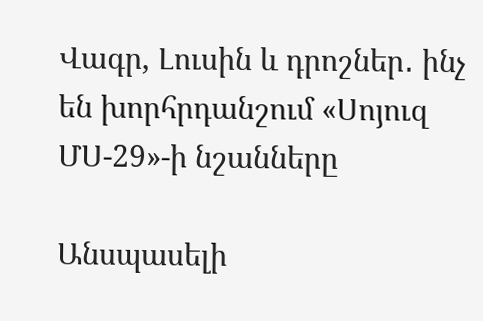Վագր, Լուսին և դրոշներ․ ինչ են խորհրդանշում «Սոյուզ ՄՍ-29»-ի նշանները

Անսպասելի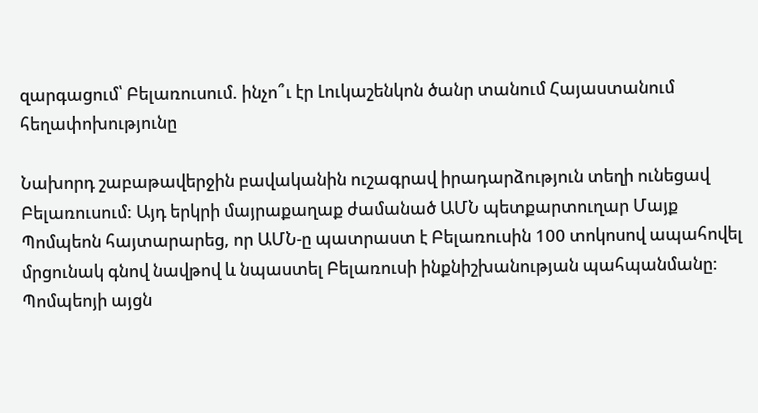զարգացում՝ Բելառուսում. ինչո՞ւ էր Լուկաշենկոն ծանր տանում Հայաստանում հեղափոխությունը

Նախորդ շաբաթավերջին բավականին ուշագրավ իրադարձություն տեղի ունեցավ Բելառուսում: Այդ երկրի մայրաքաղաք ժամանած ԱՄՆ պետքարտուղար Մայք Պոմպեոն հայտարարեց, որ ԱՄՆ-ը պատրաստ է Բելառուսին 100 տոկոսով ապահովել մրցունակ գնով նավթով և նպաստել Բելառուսի ինքնիշխանության պահպանմանը: Պոմպեոյի այցն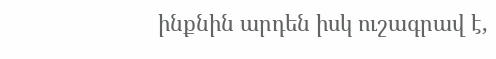ինքնին արդեն իսկ ուշագրավ է,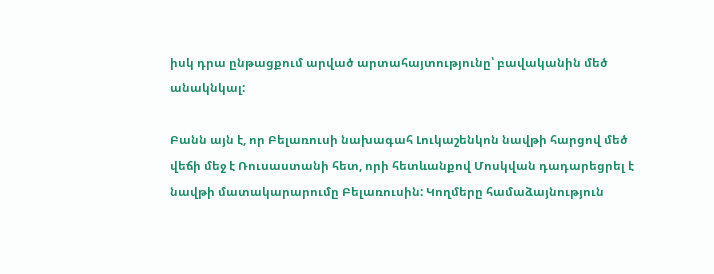իսկ դրա ընթացքում արված արտահայտությունը՝ բավականին մեծ անակնկալ:

Բանն այն է, որ Բելառուսի նախագահ Լուկաշենկոն նավթի հարցով մեծ վեճի մեջ է Ռուսաստանի հետ, որի հետևանքով Մոսկվան դադարեցրել է նավթի մատակարարումը Բելառուսին: Կողմերը համաձայնություն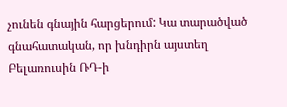չունեն գնային հարցերում: Կա տարածված գնահատական, որ խնդիրն այստեղ Բելառուսին ՌԴ-ի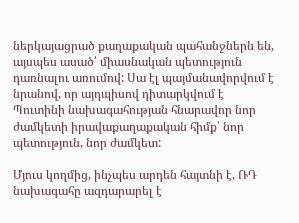ներկայացրած քաղաքական պահանջներն են, այսպես ասած՝ միասնական պետություն դառնալու առումով: Սա էլ պայմանավորվում է նրանով, որ այդպիսով դիտարկվում է Պուտինի նախագահության հնարավոր նոր ժամկետի իրավաքաղաքական հիմք՝ նոր պետություն, նոր ժամկետ:

Մյուս կողմից, ինչպես արդեն հայտնի է, ՌԴ նախագահը ազդարարել է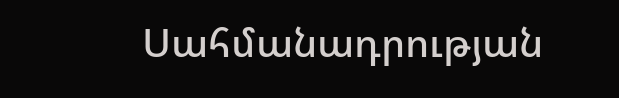Սահմանադրության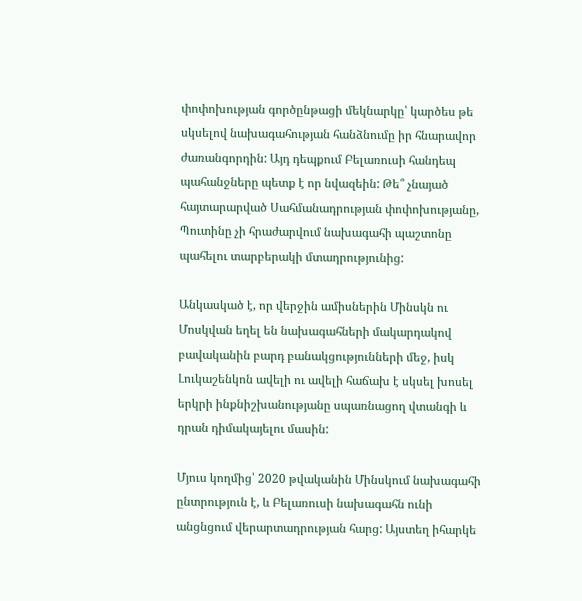փոփոխության գործընթացի մեկնարկը՝ կարծես թե սկսելով նախագահության հանձնումը իր հնարավոր ժառանգորդին: Այդ դեպքում Բելառուսի հանդեպ պահանջները պետք է որ նվազեին: Թե՞ չնայած հայտարարված Սահմանադրության փոփոխությանը, Պուտինը չի հրաժարվում նախագահի պաշտոնը պահելու տարբերակի մտադրությունից:

Անկասկած է, որ վերջին ամիսներին Մինսկն ու Մոսկվան եղել են նախագահների մակարդակով բավականին բարդ բանակցությունների մեջ, իսկ Լուկաշենկոն ավելի ու ավելի հաճախ է սկսել խոսել երկրի ինքնիշխանությանը սպառնացող վտանգի և դրան դիմակայելու մասին:

Մյուս կողմից՝ 2020 թվականին Մինսկում նախագահի ընտրություն է, և Բելառուսի նախագահն ունի անցնցում վերարտադրության հարց: Այստեղ իհարկե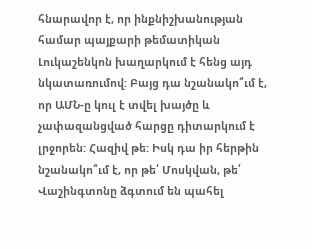հնարավոր է, որ ինքնիշխանության համար պայքարի թեմատիկան Լուկաշենկոն խաղարկում է հենց այդ նկատառումով: Բայց դա նշանակո՞ւմ է, որ ԱՄՆ-ը կուլ է տվել խայծը և չափազանցված հարցը դիտարկում է լրջորեն: Հազիվ թե: Իսկ դա իր հերթին նշանակո՞ւմ է, որ թե՛ Մոսկվան, թե՛ Վաշինգտոնը ձգտում են պահել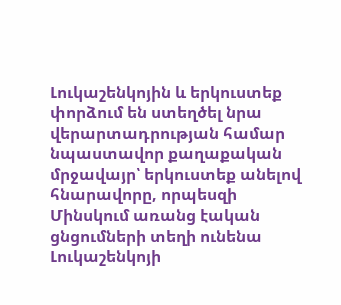Լուկաշենկոյին և երկուստեք փորձում են ստեղծել նրա վերարտադրության համար նպաստավոր քաղաքական մրջավայր՝ երկուստեք անելով հնարավորը, որպեսզի Մինսկում առանց էական ցնցումների տեղի ունենա Լուկաշենկոյի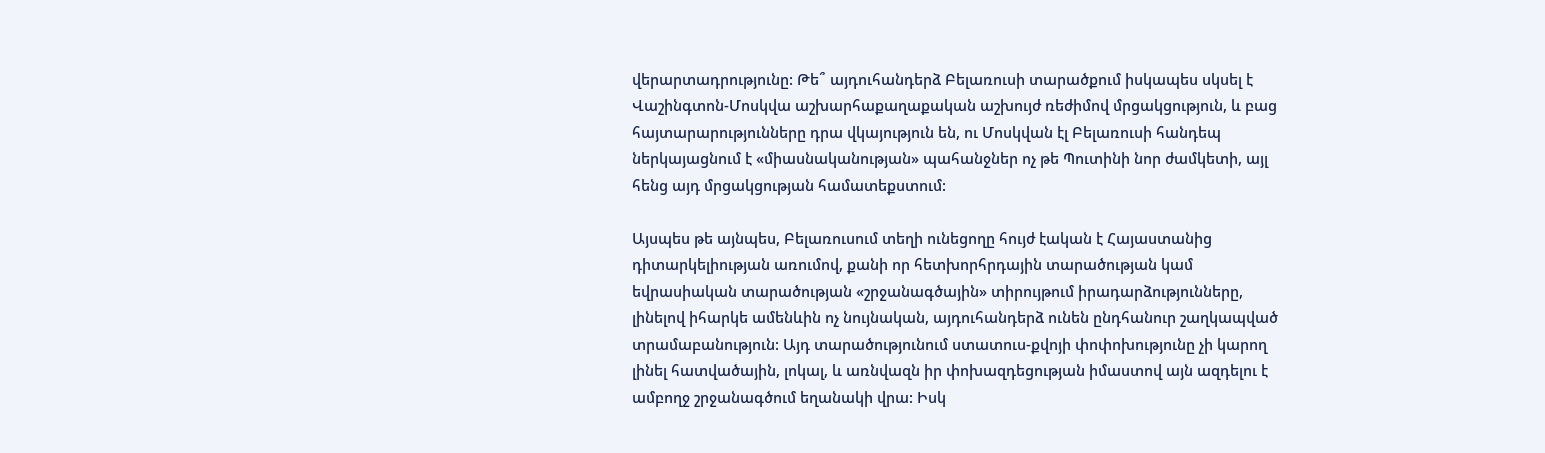վերարտադրությունը: Թե՞ այդուհանդերձ Բելառուսի տարածքում իսկապես սկսել է Վաշինգտոն-Մոսկվա աշխարհաքաղաքական աշխույժ ռեժիմով մրցակցություն, և բաց հայտարարությունները դրա վկայություն են, ու Մոսկվան էլ Բելառուսի հանդեպ ներկայացնում է «միասնականության» պահանջներ ոչ թե Պուտինի նոր ժամկետի, այլ հենց այդ մրցակցության համատեքստում:

Այսպես թե այնպես, Բելառուսում տեղի ունեցողը հույժ էական է Հայաստանից դիտարկելիության առումով, քանի որ հետխորհրդային տարածության կամ եվրասիական տարածության «շրջանագծային» տիրույթում իրադարձությունները, լինելով իհարկե ամենևին ոչ նույնական, այդուհանդերձ ունեն ընդհանուր շաղկապված տրամաբանություն: Այդ տարածությունում ստատուս-քվոյի փոփոխությունը չի կարող լինել հատվածային, լոկալ, և առնվազն իր փոխազդեցության իմաստով այն ազդելու է ամբողջ շրջանագծում եղանակի վրա: Իսկ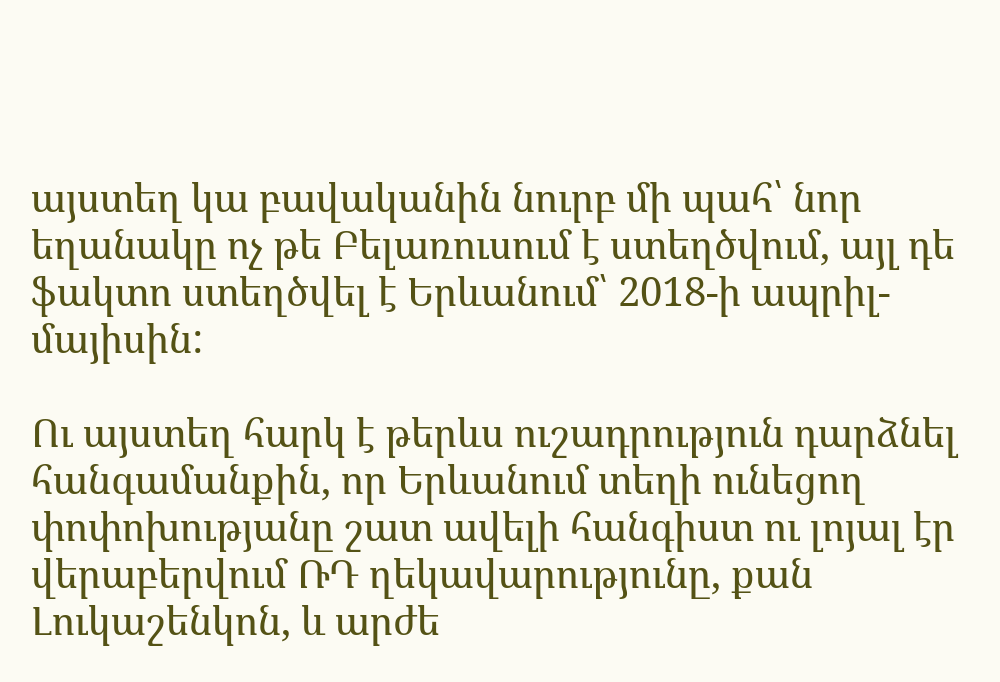այստեղ կա բավականին նուրբ մի պահ՝ նոր եղանակը ոչ թե Բելառուսում է ստեղծվում, այլ դե ֆակտո ստեղծվել է Երևանում՝ 2018-ի ապրիլ-մայիսին:

Ու այստեղ հարկ է թերևս ուշադրություն դարձնել հանգամանքին, որ Երևանում տեղի ունեցող փոփոխությանը շատ ավելի հանգիստ ու լոյալ էր վերաբերվում ՌԴ ղեկավարությունը, քան Լուկաշենկոն, և արժե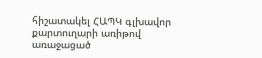հիշատակել ՀԱՊԿ գլխավոր քարտուղարի առիթով առաջացած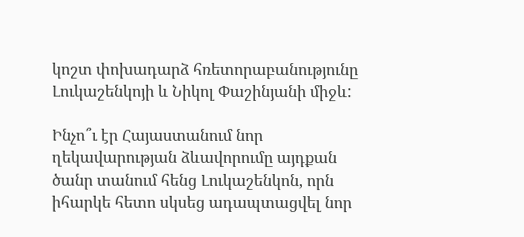կոշտ փոխադարձ հռետորաբանությունը Լուկաշենկոյի և Նիկոլ Փաշինյանի միջև:

Ինչո՞ւ էր Հայաստանում նոր ղեկավարության ձևավորումը այդքան ծանր տանում հենց Լուկաշենկոն, որն իհարկե հետո սկսեց ադապտացվել նոր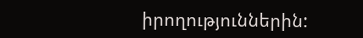իրողություններին: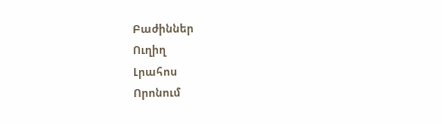Բաժիններ
Ուղիղ
Լրահոս
Որոնում